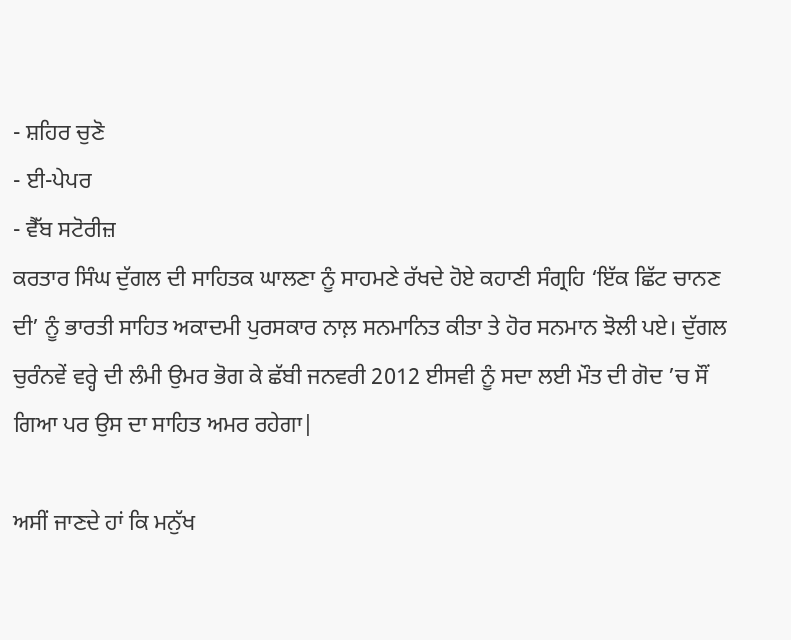- ਸ਼ਹਿਰ ਚੁਣੋ
- ਈ-ਪੇਪਰ
- ਵੈੱਬ ਸਟੋਰੀਜ਼
ਕਰਤਾਰ ਸਿੰਘ ਦੁੱਗਲ ਦੀ ਸਾਹਿਤਕ ਘਾਲਣਾ ਨੂੰ ਸਾਹਮਣੇ ਰੱਖਦੇ ਹੋਏ ਕਹਾਣੀ ਸੰਗ੍ਰਹਿ ‘ਇੱਕ ਛਿੱਟ ਚਾਨਣ ਦੀ’ ਨੂੰ ਭਾਰਤੀ ਸਾਹਿਤ ਅਕਾਦਮੀ ਪੁਰਸਕਾਰ ਨਾਲ਼ ਸਨਮਾਨਿਤ ਕੀਤਾ ਤੇ ਹੋਰ ਸਨਮਾਨ ਝੋਲੀ ਪਏ। ਦੁੱਗਲ ਚੁਰੰਨਵੇਂ ਵਰ੍ਹੇ ਦੀ ਲੰਮੀ ਉਮਰ ਭੋਗ ਕੇ ਛੱਬੀ ਜਨਵਰੀ 2012 ਈਸਵੀ ਨੂੰ ਸਦਾ ਲਈ ਮੌਤ ਦੀ ਗੋਦ ’ਚ ਸੌਂ ਗਿਆ ਪਰ ਉਸ ਦਾ ਸਾਹਿਤ ਅਮਰ ਰਹੇਗਾ|

ਅਸੀਂ ਜਾਣਦੇ ਹਾਂ ਕਿ ਮਨੁੱਖ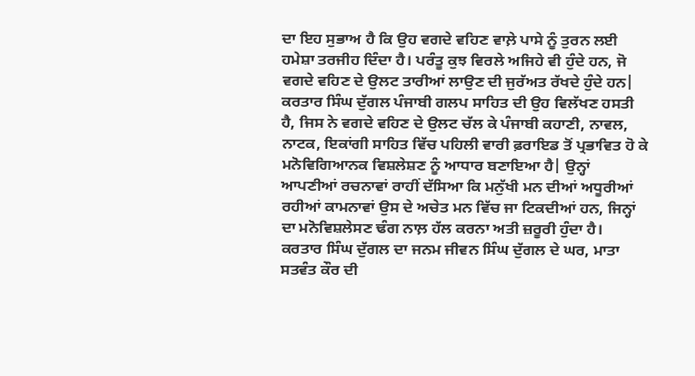ਦਾ ਇਹ ਸੁਭਾਅ ਹੈ ਕਿ ਉਹ ਵਗਦੇ ਵਹਿਣ ਵਾਲ਼ੇ ਪਾਸੇ ਨੂੰ ਤੁਰਨ ਲਈ ਹਮੇਸ਼ਾ ਤਰਜੀਹ ਦਿੰਦਾ ਹੈ। ਪਰੰਤੂ ਕੁਝ ਵਿਰਲੇ ਅਜਿਹੇ ਵੀ ਹੁੰਦੇ ਹਨ, ਜੋ ਵਗਦੇ ਵਹਿਣ ਦੇ ਉਲਟ ਤਾਰੀਆਂ ਲਾਉਣ ਦੀ ਜੁਰੱਅਤ ਰੱਖਦੇ ਹੁੰਦੇ ਹਨ| ਕਰਤਾਰ ਸਿੰਘ ਦੁੱਗਲ ਪੰਜਾਬੀ ਗਲਪ ਸਾਹਿਤ ਦੀ ਉਹ ਵਿਲੱਖਣ ਹਸਤੀ ਹੈ, ਜਿਸ ਨੇ ਵਗਦੇ ਵਹਿਣ ਦੇ ਉਲਟ ਚੱਲ ਕੇ ਪੰਜਾਬੀ ਕਹਾਣੀ, ਨਾਵਲ, ਨਾਟਕ, ਇਕਾਂਗੀ ਸਾਹਿਤ ਵਿੱਚ ਪਹਿਲੀ ਵਾਰੀ ਫ਼ਰਾਇਡ ਤੋਂ ਪ੍ਰਭਾਵਿਤ ਹੋ ਕੇ ਮਨੋਵਿਗਿਆਨਕ ਵਿਸ਼ਲੇਸ਼ਣ ਨੂੰ ਆਧਾਰ ਬਣਾਇਆ ਹੈ| ਉਨ੍ਹਾਂ ਆਪਣੀਆਂ ਰਚਨਾਵਾਂ ਰਾਹੀਂ ਦੱਸਿਆ ਕਿ ਮਨੁੱਖੀ ਮਨ ਦੀਆਂ ਅਧੂਰੀਆਂ ਰਹੀਆਂ ਕਾਮਨਾਵਾਂ ਉਸ ਦੇ ਅਚੇਤ ਮਨ ਵਿੱਚ ਜਾ ਟਿਕਦੀਆਂ ਹਨ, ਜਿਨ੍ਹਾਂ ਦਾ ਮਨੋਵਿਸ਼ਲੇਸਣ ਢੰਗ ਨਾਲ਼ ਹੱਲ ਕਰਨਾ ਅਤੀ ਜ਼ਰੂਰੀ ਹੁੰਦਾ ਹੈ।
ਕਰਤਾਰ ਸਿੰਘ ਦੁੱਗਲ ਦਾ ਜਨਮ ਜੀਵਨ ਸਿੰਘ ਦੁੱਗਲ ਦੇ ਘਰ, ਮਾਤਾ ਸਤਵੰਤ ਕੌਰ ਦੀ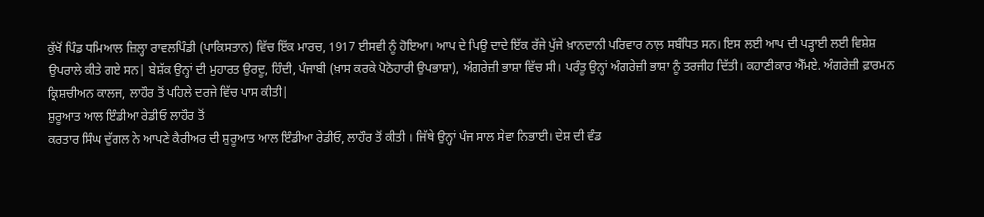ਕੁੱਖੋਂ ਪਿੰਡ ਧਮਿਆਲ ਜ਼ਿਲ੍ਹਾ ਰਾਵਲਪਿੰਡੀ (ਪਾਕਿਸਤਾਨ) ਵਿੱਚ ਇੱਕ ਮਾਰਚ, 1917 ਈਸਵੀ ਨੂੰ ਹੋਇਆ। ਆਪ ਦੇ ਪਿਉ ਦਾਦੇ ਇੱਕ ਰੱਜੇ ਪੁੱਜੇ ਖ਼ਾਨਦਾਨੀ ਪਰਿਵਾਰ ਨਾਲ਼ ਸਬੰਧਿਤ ਸਨ। ਇਸ ਲਈ ਆਪ ਦੀ ਪੜ੍ਹਾਈ ਲਈ ਵਿਸ਼ੇਸ਼ ਉਪਰਾਲੇ ਕੀਤੇ ਗਏ ਸਨ| ਬੇਸ਼ੱਕ ਉਨ੍ਹਾਂ ਦੀ ਮੁਹਾਰਤ ਉਰਦੂ, ਹਿੰਦੀ, ਪੰਜਾਬੀ (ਖ਼ਾਸ ਕਰਕੇ ਪੋਠੋਹਾਰੀ ਉਪਭਾਸ਼ਾ), ਅੰਗਰੇਜ਼ੀ ਭਾਸ਼ਾ ਵਿੱਚ ਸੀ। ਪਰੰਤੂ ਉਨ੍ਹਾਂ ਅੰਗਰੇਜ਼ੀ ਭਾਸ਼ਾ ਨੂੰ ਤਰਜੀਹ ਦਿੱਤੀ। ਕਹਾਣੀਕਾਰ ਐੱਮਏ. ਅੰਗਰੇਜ਼ੀ ਫ਼ਾਰਮਨ ਕ੍ਰਿਸ਼ਚੀਅਨ ਕਾਲਜ, ਲਾਹੌਰ ਤੋਂ ਪਹਿਲੇ ਦਰਜੇ ਵਿੱਚ ਪਾਸ ਕੀਤੀ|
ਸ਼ੁਰੂਆਤ ਆਲ ਇੰਡੀਆ ਰੇਡੀਓ ਲਾਹੌਰ ਤੋਂ
ਕਰਤਾਰ ਸਿੰਘ ਦੁੱਗਲ ਨੇ ਆਪਣੇ ਕੈਰੀਅਰ ਦੀ ਸ਼ੁਰੂਆਤ ਆਲ ਇੰਡੀਆ ਰੇਡੀਓ, ਲਾਹੌਰ ਤੋਂ ਕੀਤੀ । ਜਿੱਥੇ ਉਨ੍ਹਾਂ ਪੰਜ ਸਾਲ ਸੇਵਾ ਨਿਭਾਈ। ਦੇਸ਼ ਦੀ ਵੰਡ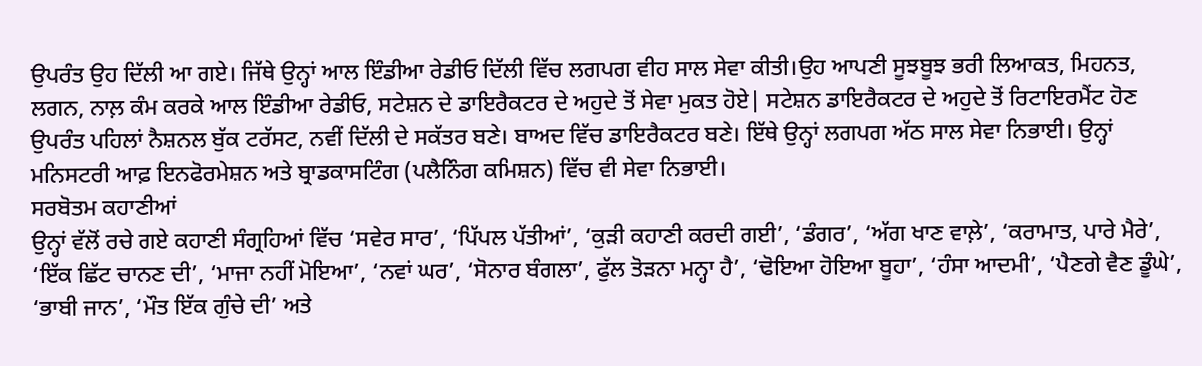ਉਪਰੰਤ ਉਹ ਦਿੱਲੀ ਆ ਗਏ। ਜਿੱਥੇ ਉਨ੍ਹਾਂ ਆਲ ਇੰਡੀਆ ਰੇਡੀਓ ਦਿੱਲੀ ਵਿੱਚ ਲਗਪਗ ਵੀਹ ਸਾਲ ਸੇਵਾ ਕੀਤੀ।ਉਹ ਆਪਣੀ ਸੂਝਬੂਝ ਭਰੀ ਲਿਆਕਤ, ਮਿਹਨਤ, ਲਗਨ, ਨਾਲ਼ ਕੰਮ ਕਰਕੇ ਆਲ ਇੰਡੀਆ ਰੇਡੀਓ, ਸਟੇਸ਼ਨ ਦੇ ਡਾਇਰੈਕਟਰ ਦੇ ਅਹੁਦੇ ਤੋਂ ਸੇਵਾ ਮੁਕਤ ਹੋਏ| ਸਟੇਸ਼ਨ ਡਾਇਰੈਕਟਰ ਦੇ ਅਹੁਦੇ ਤੋਂ ਰਿਟਾਇਰਮੈਂਟ ਹੋਣ ਉਪਰੰਤ ਪਹਿਲਾਂ ਨੈਸ਼ਨਲ ਬੁੱਕ ਟਰੱਸਟ, ਨਵੀਂ ਦਿੱਲੀ ਦੇ ਸਕੱਤਰ ਬਣੇ। ਬਾਅਦ ਵਿੱਚ ਡਾਇਰੈਕਟਰ ਬਣੇ। ਇੱਥੇ ਉਨ੍ਹਾਂ ਲਗਪਗ ਅੱਠ ਸਾਲ ਸੇਵਾ ਨਿਭਾਈ। ਉਨ੍ਹਾਂ ਮਨਿਸਟਰੀ ਆਫ਼ ਇਨਫੋਰਮੇਸ਼ਨ ਅਤੇ ਬ੍ਰਾਡਕਾਸਟਿੰਗ (ਪਲੈਨਿੰਗ ਕਮਿਸ਼ਨ) ਵਿੱਚ ਵੀ ਸੇਵਾ ਨਿਭਾਈ।
ਸਰਬੋਤਮ ਕਹਾਣੀਆਂ
ਉਨ੍ਹਾਂ ਵੱਲੋਂ ਰਚੇ ਗਏ ਕਹਾਣੀ ਸੰਗ੍ਰਹਿਆਂ ਵਿੱਚ ‘ਸਵੇਰ ਸਾਰ’, ‘ਪਿੱਪਲ ਪੱਤੀਆਂ’, ‘ਕੁੜੀ ਕਹਾਣੀ ਕਰਦੀ ਗਈ’, ‘ਡੰਗਰ’, ‘ਅੱਗ ਖਾਣ ਵਾਲ਼ੇ’, ‘ਕਰਾਮਾਤ, ਪਾਰੇ ਮੈਰੇ’, ‘ਇੱਕ ਛਿੱਟ ਚਾਨਣ ਦੀ’, ‘ਮਾਜਾ ਨਹੀਂ ਮੋਇਆ’, ‘ਨਵਾਂ ਘਰ’, ‘ਸੋਨਾਰ ਬੰਗਲਾ’, ਫੁੱਲ ਤੋੜਨਾ ਮਨ੍ਹਾ ਹੈ’, ‘ਢੋਇਆ ਹੋਇਆ ਬੂਹਾ’, ‘ਹੰਸਾ ਆਦਮੀ’, ‘ਪੈਣਗੇ ਵੈਣ ਡੂੰਘੇ’, ‘ਭਾਬੀ ਜਾਨ’, ‘ਮੌਤ ਇੱਕ ਗੁੰਚੇ ਦੀ’ ਅਤੇ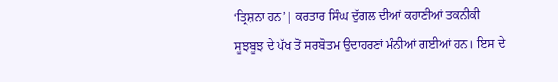‘ਤ੍ਰਿਸ਼ਨਾ ਹਨ’| ਕਰਤਾਰ ਸਿੰਘ ਦੁੱਗਲ ਦੀਆਂ ਕਹਾਣੀਆਂ ਤਕਨੀਕੀ ਸੂਝਬੂਝ ਦੇ ਪੱਖ ਤੋਂ ਸਰਬੋਤਮ ਉਦਾਹਰਣਾਂ ਮੰਨੀਆਂ ਗਈਆਂ ਹਨ। ਇਸ ਦੇ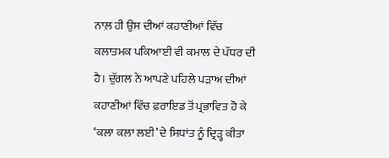ਨਾਲ਼ ਹੀ ਉਸ ਦੀਆਂ ਕਹਾਣੀਆਂ ਵਿੱਚ ਕਲਾਤਮਕ ਪਕਿਆਈ ਵੀ ਕਮਾਲ ਦੇ ਪੱਧਰ ਦੀ ਹੈ। ਦੁੱਗਲ ਨੇ ਆਪਣੇ ਪਹਿਲੇ ਪੜਾਅ ਦੀਆਂ ਕਹਾਣੀਆਂ ਵਿੱਚ ਫ਼ਰਾਇਡ ਤੋਂ ਪ੍ਰਭਾਵਿਤ ਹੋ ਕੇ ‘ਕਲਾ ਕਲਾ ਲਈ’ ਦੇ ਸਿਧਾਂਤ ਨੂੰ ਦ੍ਰਿੜ੍ਹ ਕੀਤਾ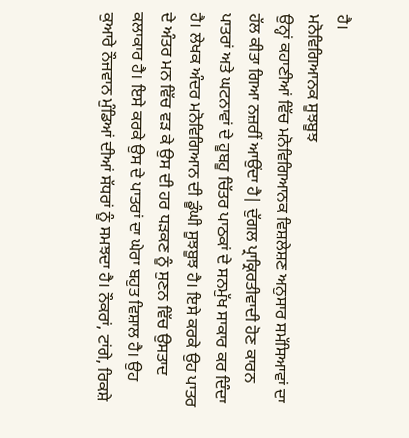ਹੈ।
ਮਨੋਵਿਗਿਆਨਕ ਸੂਝਬੂਝ
ਉਨ੍ਹਾਂ ਕਹਾਣੀਆਂ ਵਿੱਚ ਮਨੋਵਿਗਿਆਨਕ ਵਿਸ਼ਲੇਸ਼ਣ ਅਨੁਸਾਰ ਸਮੱਸਿਆਵਾਂ ਦਾ ਹੱਲ ਕੀਤਾ ਗਿਆ ਨਜ਼ਰੀਂ ਆਉਂਦਾ ਹੈ| ਦੁੱਗਲ ਪ੍ਰਾਕ੍ਰਿਰਤੀਵਾਦੀ ਹੋਣ ਕਾਰਨ ਪਾਤਰਾਂ ਅਤੇ ਘਟਨਾਵਾਂ ਦੇ ਹੂਬਹੂ ਚਿੱਤਰ ਪਾਠਕਾਂ ਦੇ ਸਨਮੁੱਖ ਸਾਕਾਰ ਕਰ ਦਿੰਦਾ ਹੈ। ਲੇਖਕ ਅੰਦਰ ਮਨੋਵਿਗਿਆਨ ਦੀ ਡੂੰਘੀ ਸੂਝਬੂਝ ਹੈ। ਇਸੇ ਕਰਕੇ ਉਹ ਪਾਤਰ ਦੇ ਅੰਤਰ ਮਨ ਵਿੱਚ ਵੜ ਕੇ ਉਸ ਦੀ ਹਰ ਧੜਕਣ ਨੂੰ ਸੁਣਨ ਵਿੱਚ ਉਸਤਾਦ ਕਲਾਕਾਰ ਹੈ। ਇਸੇ ਕਰਕੇ ਉਸ ਦੇ ਪਾਤਰਾਂ ਦਾ ਘੇਰਾ ਬਹੁਤ ਵਿਸ਼ਾਲ ਹੈ। ਉਹ ਕੁਆਰੇ ਨੌਜਵਾਨ ਮੁੰਡਿਆਂ ਦੀਆਂ ਸੱਧਰਾਂ ਨੂੰ ਸਮਝਦਾ ਹੈ। ਨੌਕਰਾਂ, ਟਾਂਗੇ, ਰਿਕਸ਼ੇ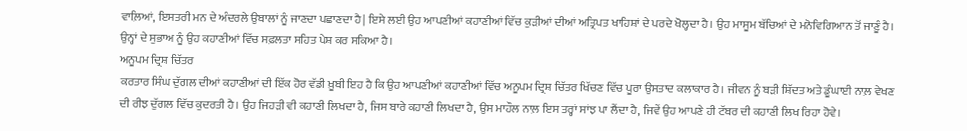ਵਾਲ਼ਿਆਂ, ਇਸਤਰੀ ਮਨ ਦੇ ਅੰਦਰਲੇ ਉਬਾਲਾਂ ਨੂੰ ਜਾਣਦਾ ਪਛਾਣਦਾ ਹੈ| ਇਸੇ ਲਈ ਉਹ ਆਪਣੀਆਂ ਕਹਾਣੀਆਂ ਵਿੱਚ ਕੁੜੀਆਂ ਦੀਆਂ ਅਤ੍ਰਿਪਤ ਖਾਹਿਸ਼ਾਂ ਦੇ ਪਰਦੇ ਖੋਲ੍ਹਦਾ ਹੈ। ਉਹ ਮਾਸੂਮ ਬੱਚਿਆਂ ਦੇ ਮਨੋਵਿਗਿਆਨ ਤੋਂ ਜਾਣੂੰ ਹੈ। ਉਨ੍ਹਾਂ ਦੇ ਸੁਭਾਅ ਨੂੰ ਉਹ ਕਹਾਣੀਆਂ ਵਿੱਚ ਸਫ਼ਲਤਾ ਸਹਿਤ ਪੇਸ਼ ਕਰ ਸਕਿਆ ਹੈ।
ਅਨੂਪਮ ਦ੍ਰਿਸ਼ ਚਿੱਤਰ
ਕਰਤਾਰ ਸਿੰਘ ਦੁੱਗਲ ਦੀਆਂ ਕਹਾਣੀਆਂ ਦੀ ਇੱਕ ਹੋਰ ਵੱਡੀ ਖ਼ੂਬੀ ਇਹ ਹੈ ਕਿ ਉਹ ਆਪਣੀਆਂ ਕਹਾਣੀਆਂ ਵਿੱਚ ਅਨੂਪਮ ਦ੍ਰਿਸ਼ ਚਿੱਤਰ ਖਿੱਚਣ ਵਿੱਚ ਪੂਰਾ ਉਸਤਾਦ ਕਲਾਕਾਰ ਹੈ। ਜੀਵਨ ਨੂੰ ਬੜੀ ਸ਼ਿੱਦਤ ਅਤੇ ਡੂੰਘਾਈ ਨਾਲ਼ ਵੇਖਣ ਦੀ ਰੀਝ ਦੁੱਗਲ ਵਿੱਚ ਕੁਦਰਤੀ ਹੈ। ਉਹ ਜਿਹੜੀ ਵੀ ਕਹਾਣੀ ਲਿਖਦਾ ਹੈ, ਜਿਸ ਬਾਰੇ ਕਹਾਣੀ ਲਿਖਦਾ ਹੈ, ਉਸ ਮਾਹੌਲ ਨਾਲ਼ ਇਸ ਤਰ੍ਹਾਂ ਸਾਂਝ ਪਾ ਲੈਂਦਾ ਹੈ, ਜਿਵੇਂ ਉਹ ਆਪਣੇ ਹੀ ਟੱਬਰ ਦੀ ਕਹਾਣੀ ਲਿਖ ਰਿਹਾ ਹੋਵੇ।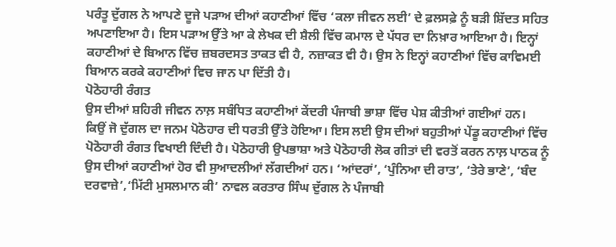ਪਰੰਤੂ ਦੁੱਗਲ ਨੇ ਆਪਣੇ ਦੂਜੇ ਪੜਾਅ ਦੀਆਂ ਕਹਾਣੀਆਂ ਵਿੱਚ ‘ਕਲਾ ਜੀਵਨ ਲਈ’ ਦੇ ਫ਼ਲਸਫ਼ੇ ਨੂੰ ਬੜੀ ਸ਼ਿੱਦਤ ਸਹਿਤ ਅਪਣਾਇਆ ਹੈ। ਇਸ ਪੜਾਅ ਉੱਤੇ ਆ ਕੇ ਲੇਖਕ ਦੀ ਸ਼ੈਲੀ ਵਿੱਚ ਕਮਾਲ ਦੇ ਪੱਧਰ ਦਾ ਨਿਖ਼ਾਰ ਆਇਆ ਹੈ। ਇਨ੍ਹਾਂ ਕਹਾਣੀਆਂ ਦੇ ਬਿਆਨ ਵਿੱਚ ਜ਼ਬਰਦਸਤ ਤਾਕਤ ਵੀ ਹੈ, ਨਜ਼ਾਕਤ ਵੀ ਹੈ। ਉਸ ਨੇ ਇਨ੍ਹਾਂ ਕਹਾਣੀਆਂ ਵਿੱਚ ਕਾਵਿਮਈ ਬਿਆਨ ਕਰਕੇ ਕਹਾਣੀਆਂ ਵਿਚ ਜਾਨ ਪਾ ਦਿੱਤੀ ਹੈ।
ਪੋਠੋਹਾਰੀ ਰੰਗਤ
ਉਸ ਦੀਆਂ ਸ਼ਹਿਰੀ ਜੀਵਨ ਨਾਲ਼ ਸਬੰਧਿਤ ਕਹਾਣੀਆਂ ਕੇਂਦਰੀ ਪੰਜਾਬੀ ਭਾਸ਼ਾ ਵਿੱਚ ਪੇਸ਼ ਕੀਤੀਆਂ ਗਈਆਂ ਹਨ। ਕਿਉਂ ਜੋ ਦੁੱਗਲ ਦਾ ਜਨਮ ਪੋਠੋਹਾਰ ਦੀ ਧਰਤੀ ਉੱਤੇ ਹੋਇਆ। ਇਸ ਲਈ ਉਸ ਦੀਆਂ ਬਹੁਤੀਆਂ ਪੇਂਡੂ ਕਹਾਣੀਆਂ ਵਿੱਚ ਪੋਠੋਹਾਰੀ ਰੰਗਤ ਵਿਖਾਈ ਦਿੰਦੀ ਹੈ। ਪੋਠੋਹਾਰੀ ਉਪਭਾਸ਼ਾ ਅਤੇ ਪੋਠੋਹਾਰੀ ਲੋਕ ਗੀਤਾਂ ਦੀ ਵਰਤੋਂ ਕਰਨ ਨਾਲ਼ ਪਾਠਕ ਨੂੰ ਉਸ ਦੀਆਂ ਕਹਾਣੀਆਂ ਹੋਰ ਵੀ ਸੁਆਦਲੀਆਂ ਲੱਗਦੀਆਂ ਹਨ। ‘ਆਂਦਰਾਂ’, ‘ਪੁੰਨਿਆ ਦੀ ਰਾਤ’, ‘ਤੇਰੇ ਭਾਣੇ’, ‘ਬੰਦ ਦਰਵਾਜ਼ੇ’,‘ਮਿੱਟੀ ਮੁਸਲਮਾਨ ਕੀ’ ਨਾਵਲ ਕਰਤਾਰ ਸਿੰਘ ਦੁੱਗਲ ਨੇ ਪੰਜਾਬੀ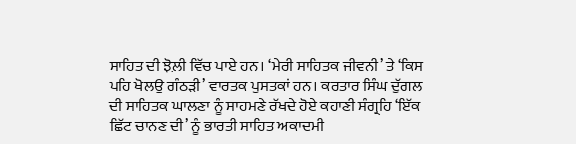ਸਾਹਿਤ ਦੀ ਝੋਲ਼ੀ ਵਿੱਚ ਪਾਏ ਹਨ। ‘ਮੇਰੀ ਸਾਹਿਤਕ ਜੀਵਨੀ’ ਤੇ ‘ਕਿਸ ਪਹਿ ਖੋਲਉ ਗੰਠੜੀ’ ਵਾਰਤਕ ਪੁਸਤਕਾਂ ਹਨ। ਕਰਤਾਰ ਸਿੰਘ ਦੁੱਗਲ ਦੀ ਸਾਹਿਤਕ ਘਾਲਣਾ ਨੂੰ ਸਾਹਮਣੇ ਰੱਖਦੇ ਹੋਏ ਕਹਾਣੀ ਸੰਗ੍ਰਹਿ ‘ਇੱਕ ਛਿੱਟ ਚਾਨਣ ਦੀ’ ਨੂੰ ਭਾਰਤੀ ਸਾਹਿਤ ਅਕਾਦਮੀ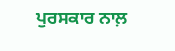ਪੁਰਸਕਾਰ ਨਾਲ਼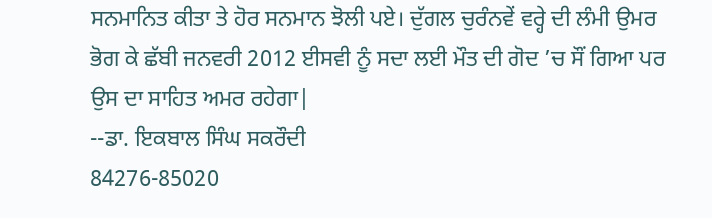ਸਨਮਾਨਿਤ ਕੀਤਾ ਤੇ ਹੋਰ ਸਨਮਾਨ ਝੋਲੀ ਪਏ। ਦੁੱਗਲ ਚੁਰੰਨਵੇਂ ਵਰ੍ਹੇ ਦੀ ਲੰਮੀ ਉਮਰ ਭੋਗ ਕੇ ਛੱਬੀ ਜਨਵਰੀ 2012 ਈਸਵੀ ਨੂੰ ਸਦਾ ਲਈ ਮੌਤ ਦੀ ਗੋਦ ’ਚ ਸੌਂ ਗਿਆ ਪਰ ਉਸ ਦਾ ਸਾਹਿਤ ਅਮਰ ਰਹੇਗਾ|
--ਡਾ. ਇਕਬਾਲ ਸਿੰਘ ਸਕਰੌਦੀ
84276-85020